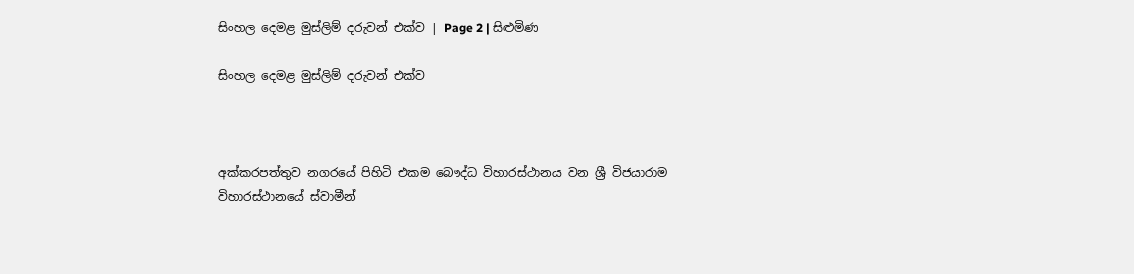සිංහල දෙමළ මුස්ලිම් දරුවන් එක්ව | Page 2 | සිළුමිණ

සිංහල දෙමළ මුස්ලිම් දරුවන් එක්ව



අක්කරපත්තුව නගරයේ පිහිටි එකම බෞද්ධ විහාරස්ථානය වන ශ්‍රී විජයාරාම විහාරස්ථානයේ ස්වාමීන්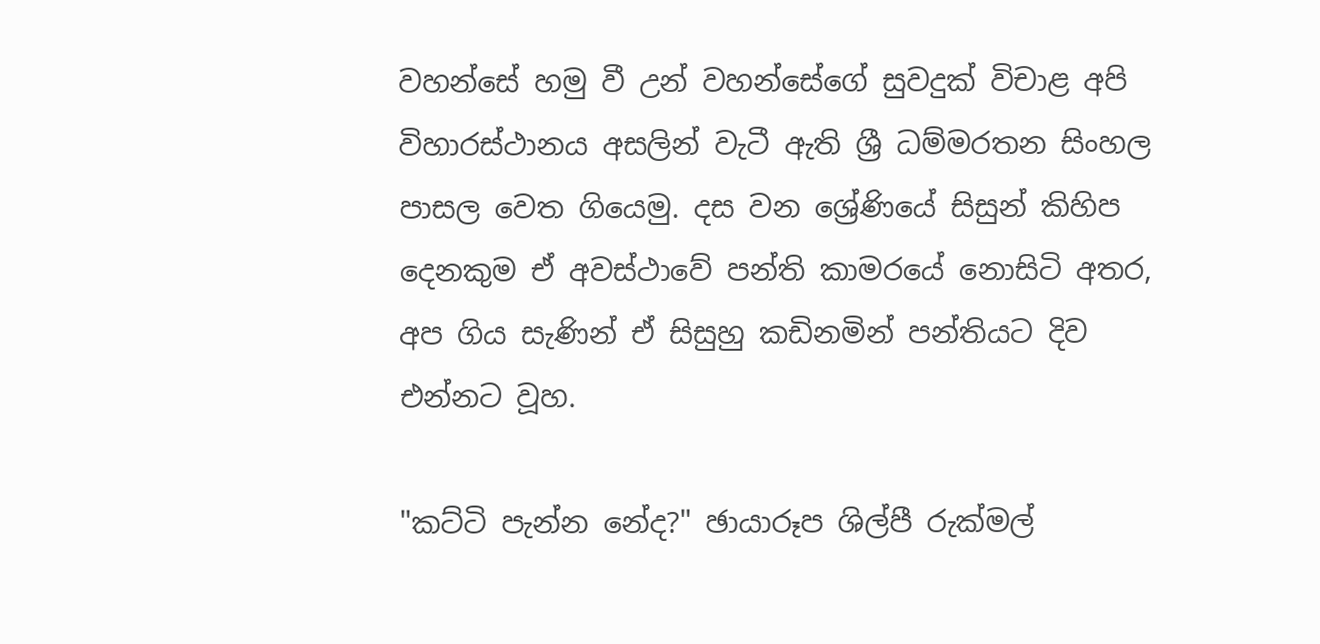වහන්සේ හමු වී උන් වහන්සේගේ සුවදුක් විචාළ අපි විහාරස්ථානය අසලින් වැටී ඇති ශ්‍රී ධම්මරතන සිංහල පාසල වෙත ගියෙමු. දස වන ශ්‍රේණියේ සිසුන් කිහිප දෙනකුම ඒ අවස්ථාවේ පන්ති කාමරයේ නොසිටි අතර, අප ගිය සැණින් ඒ සිසුහු කඩිනමින් පන්තියට දිව එන්නට වූහ.

"කට්ටි පැන්න නේද?" ඡායාරූප ශිල්පී රුක්මල්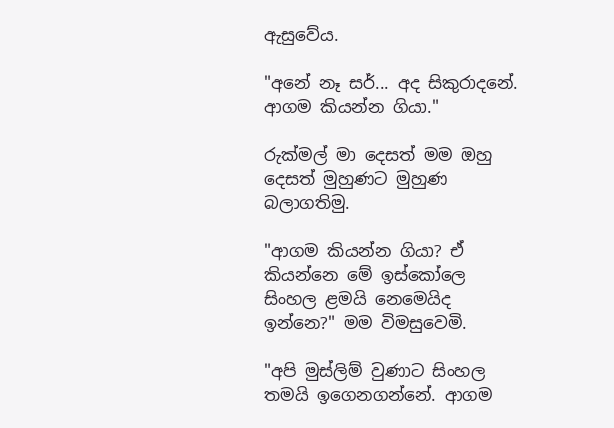ඇසුවේය.

"අනේ නෑ සර්... අද සිකුරාදනේ. ආගම කියන්න ගියා."

රුක්මල් මා දෙසත් මම ඔහු දෙසත් මුහුණට මුහුණ බලාගතිමු.

"ආගම කියන්න ගියා? ඒ කියන්නෙ මේ ඉස්කෝලෙ සිංහල ළමයි නෙමෙයිද ඉන්නෙ?" මම විමසුවෙමි.

"අපි මුස්ලිම් වුණාට සිංහල තමයි ඉගෙනගන්නේ. ආගම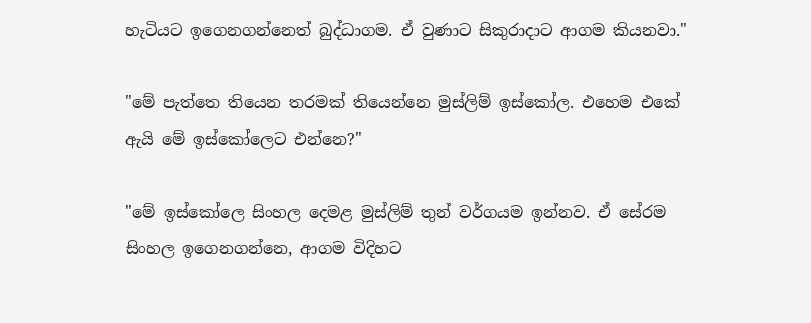හැටියට ඉගෙනගන්නෙත් බුද්ධාගම. ඒ වුණාට සිකුරාදාට ආගම කියනවා."

"මේ පැත්තෙ තියෙන තරමක් තියෙන්නෙ මුස්ලිම් ඉස්කෝල. එහෙම එකේ ඇයි මේ ඉස්කෝලෙට එන්නෙ?"

"මේ ඉස්කෝලෙ සිංහල දෙමළ මුස්ලිම් තුන් වර්ගයම ඉන්නව. ඒ සේරම සිංහල ඉගෙනගන්නෙ, ආගම විදිහට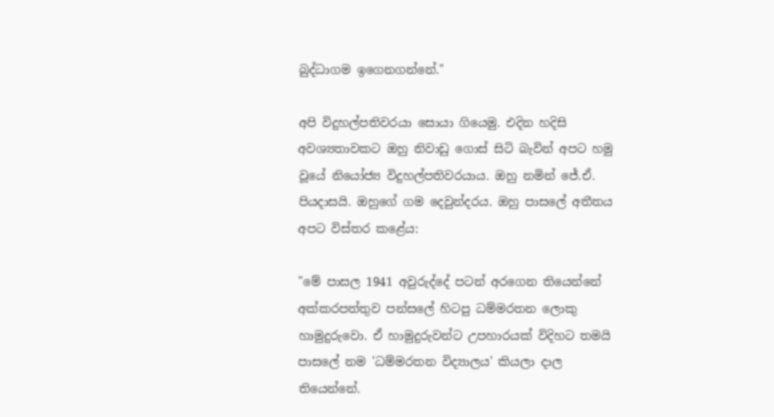බුද්ධාගම ඉගෙනගන්නේ."

අපි විදුහල්පතිවරයා සොයා ගියෙමු. එදින හදිසි අවශ්‍යතාවකට ඔහු නිවාඩු ගොස් සිටි බැවින් අපට හමු වූයේ නියෝජ්‍ය විදුහල්පතිවරයාය. ඔහු නමින් ජේ.ඒ. පියදාසයි. ඔහුගේ ගම දෙවුන්දරය. ඔහු පාසලේ අතීතය අපට විස්තර කළේය:

"මේ පාසල 1941 අවුරුද්දේ පටන් අරගෙන තියෙන්නේ අක්කරපත්තුව පන්සලේ හිටපු ධම්මරතන ලොකු හාමුදුරුවො. ඒ හාමුදුරුවන්ට උපහාරයක් විදිහට තමයි පාසලේ නම 'ධම්මරතන විද්‍යාලය' කියලා දාල තියෙන්නේ.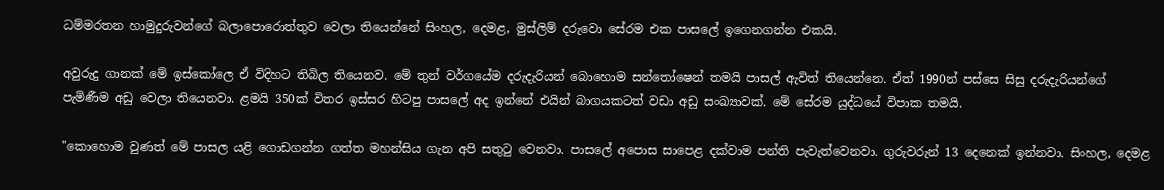ධම්මරතන හාමුදුරුවන්ගේ බලාපොරොත්තුව වෙලා ති‍යෙන්නේ සිංහල, දෙමළ, මුස්ලිම් දරුවො සේරම එක පාසලේ ඉගෙනගන්න එකයි‍.

අවුරුදු ගානක් මේ ඉස්කෝලෙ ඒ විදිහට තිබිල තියෙනව. මේ තුන් වර්ගයේම දරුදැරියන් බොහොම සන්තෝෂෙන් තමයි පාසල් ඇවිත් තියෙන්නෙ. ඒත් 1990න් පස්සෙ සිසු දරුදැරියන්ගේ පැමිණීම අඩු වෙලා තියෙනවා. ළමයි 350ක් විතර ඉස්සර හිටපු පාසලේ අද ඉන්නේ එයින් බාගයකටත් වඩා අඩු සංඛ්‍යාවක්. මේ සේරම යුද්ධයේ විපාක තමයි.

"කොහොම වුණත් මේ පාසල යළි ගොඩගන්න ගත්ත මහන්සිය ගැන අපි සතුටු වෙනවා. පාසලේ අපොස සාපෙළ දක්වාම පන්ති පැවැත්වෙනවා. ගුරුවරුන් 13 දෙනෙක් ඉන්නවා. සිංහල, දෙමළ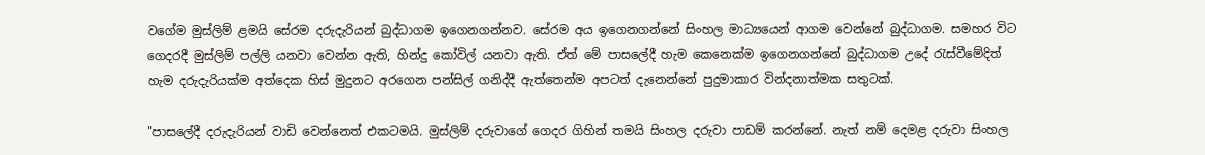වගේම මුස්ලිම් ළමයි සේරම දරුදැරියන් බුද්ධාගම ඉගෙනගන්නව. සේරම අය ඉගෙනගන්නේ සිංහල මාධ්‍යයෙන් ආගම වෙන්නේ බුද්ධාගම. සමහර විට ගෙදරදී මුස්ලිම් පල්ලි යනවා වෙන්න ඇති, හින්දු කෝවිල් යනවා ඇති. ඒත් මේ පාසලේදී හැම කෙනෙක්ම ඉගෙනගන්නේ බුද්ධාගම උදේ රැස්වීමේදිත් හැම දරුදැරියක්ම අත්දෙක හිස් මුදුනට අරගෙන පන්සිල් ගනිද්දී ඇත්තෙන්ම අපටත් දැනෙන්නේ පුදුමාකාර වින්දනාත්මක සතුටක්.

"පාසලේදී දරුදැරියන් වාඩි වෙන්නෙත් එකටමයි. මුස්ලිම් දරුවාගේ ගෙදර ගිහින් තමයි සිංහල දරුවා පාඩම් කරන්නේ. නැත් නම් දෙමළ දරුවා සිංහල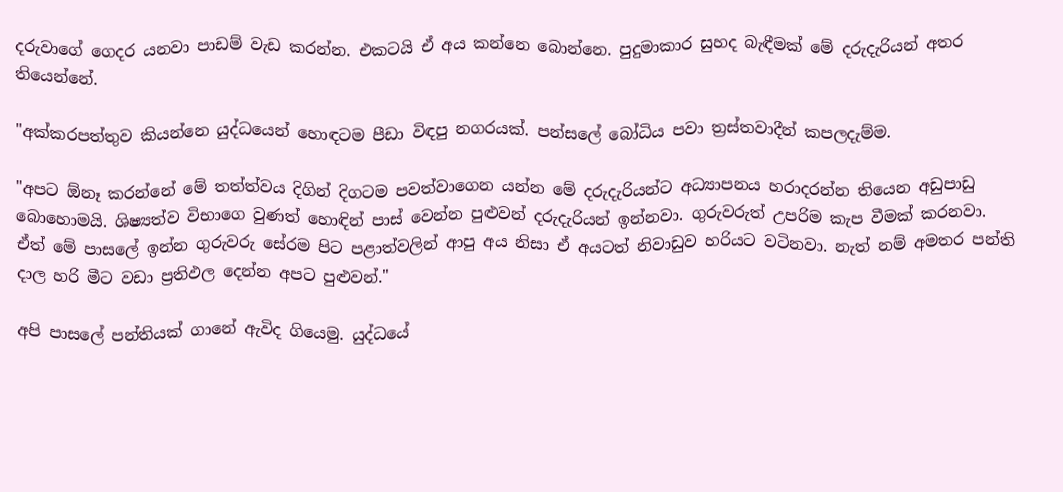දරුවාගේ ගෙදර යනවා පාඩම් වැඩ කරන්න. එකටයි ඒ අය කන්නෙ බොන්නෙ. පුදුමාකාර සුහද බැඳීමක් මේ දරුදැරියන් අතර තියෙන්නේ.

"අක්කරපත්තුව කියන්නෙ යුද්ධයෙන් හොඳටම පීඩා විඳපු නගරයක්. පන්සලේ බෝධිය පවා ත්‍රස්තවාදීන් කපලදැම්ම.

"අපට ඕනෑ කරන්නේ මේ තත්ත්වය දිගින් දිගටම පවත්වාගෙන යන්න මේ දරුදැරියන්ට අධ්‍යාපනය හරාදරන්න තියෙන අඩුපාඩු බොහොමයි. ශිෂ්‍යත්ව විභාගෙ වුණත් හොඳින් පාස් වෙන්න පුළුවන් දරුදැරියන් ඉන්නවා. ගුරුවරුත් උපරිම කැප වීමක් කරනවා. ඒත් මේ පාසලේ ඉන්න ගුරුවරු සේරම පිට පළාත්වලින් ආපු අය නිසා ඒ අයටත් නිවාඩුව හරියට වටිනවා. නැත් නම් අමතර පන්ති දාල හරි මීට වඩා ප්‍රතිඵල දෙන්න අපට පුළුවන්."

අපි පාසලේ පන්තියක් ගානේ ඇවිද ගියෙමු. යුද්ධයේ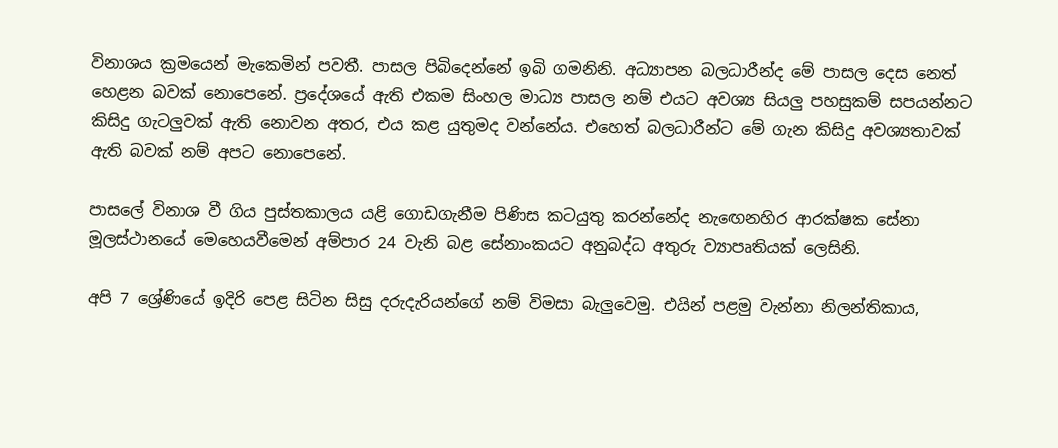විනාශය ක්‍රමයෙන් මැකෙමින් පවතී. පාසල පිබිදෙන්නේ ඉබි ගමනිනි. අධ්‍යාපන බලධාරීන්ද මේ පාසල දෙස නෙත් හෙළන බවක් නොපෙනේ. ප්‍රදේශයේ ඇති එකම සිංහල මාධ්‍ය පාසල නම් එයට අවශ්‍ය සියලු පහසුකම් සපයන්නට කිසිදු ගැටලුවක් ඇති නොවන අතර, එය කළ යුතුමද වන්නේය. එහෙත් බලධාරීන්ට මේ ගැන කිසිදු අවශ්‍යතාවක් ඇති බවක් නම් අප‍ට නොපෙනේ.

පාසලේ විනාශ වී ගිය පුස්තකාලය යළි ගොඩගැනීම පිණිස කටයුතු කරන්නේද නැඟෙනහිර ආරක්ෂක සේනා මූලස්ථානයේ මෙහෙයවීමෙන් අම්පාර 24 වැනි බළ සේනාංකයට අනුබද්ධ අතුරු ව්‍යාපෘතියක් ලෙසිනි.

අපි 7 ශ්‍රේණියේ ඉදිරි‍ පෙළ සිටින සිසු දරුදැරියන්ගේ නම් විමසා බැලුවෙමු. එයින් පළමු වැන්නා නිලන්තිකාය,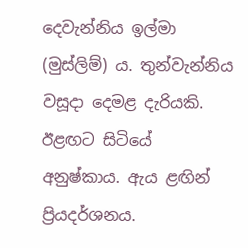දෙවැන්නිය ඉල්මා (මුස්ලිම්) ය. තුන්වැන්නිය වසූදා දෙමළ දැරියකි. ඊළඟට සිටියේ අනුෂ්කාය. ඇය ළඟින් ප්‍රියදර්ශනය.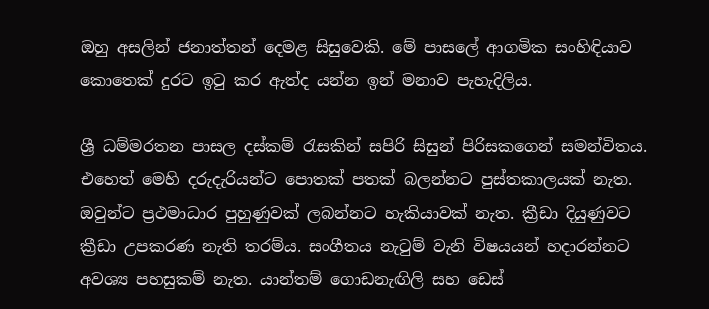ඔහු අසලින් ජනාත්තන් දෙමළ සිසුවෙකි‍. මේ පාසලේ ආගමික සංහිඳියාව කොතෙක් දුරට ඉටු කර ඇත්ද යන්න ඉන් මනාව පැහැදිලිය.

ශ්‍රී ධම්මරතන පාසල දස්කම් රැසකින් සපිරි සිසුන් පිරිසකගෙන් සමන්විතය. එහෙත් මෙහි දරුදැරියන්ට පොතක් පතක් බලන්නට ‍පුස්තකාලයක් නැත. ඔවුන්ට ප්‍රථමාධාර පුහුණුවක් ලබන්නට හැකියාවක් නැත. ක්‍රීඩා දියුණුවට ක්‍රීඩා උපකරණ නැති තරම්ය. සංගීතය නැටුම් වැනි විෂයයන් හදාරන්නට අවශ්‍ය පහසුකම් නැත. යාන්තම් ‍ගොඩනැඟිලි සහ ඩෙස්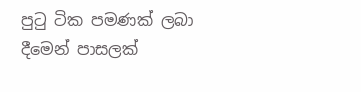පුටු ටික පමණක් ලබා දීමෙන් පාසලක්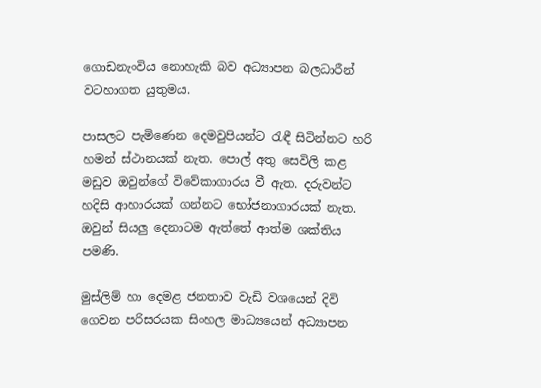ගොඩනැංවිය නොහැකි බව අධ්‍යාපන බලධාරීන් වටහාගත යුතුමය.

පාසලට පැමිණෙන දෙමවුපියන්ට රැඳී සිටින්නට හරි හමන් ස්ථානයක් නැත. පොල් අතු සෙවිලි කළ මඩුව ඔවුන්ගේ විවේකාගාරය වී ඇත. දරුවන්ට හදිසි ආහාරයක් ගන්නට භෝජනාගාරයක් නැත. ඔවුන් සියලු දෙනාටම ඇත්තේ ආත්ම ශක්තිය පමණි.

මුස්ලිම් හා දෙමළ ජනතාව වැඩි වශයෙන් දිවි ගෙවන පරිසරයක සිංහල මාධ්‍යයෙන් අධ්‍යාපන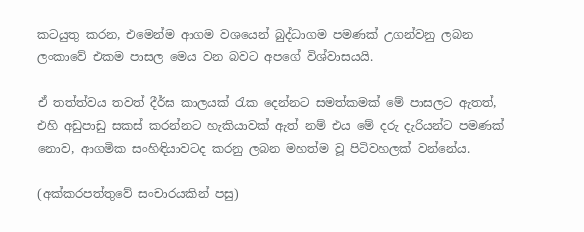කටයුතු කරන, එමෙන්ම ආගම වශයෙන් බුද්ධාගම පමණක් උගන්වනු ලබන ලංකාවේ එකම පාසල මෙය වන බවට අපගේ විශ්වාසයයි.

ඒ තත්ත්වය තවත් දීර්ඝ කාලයක් රැක දෙන්නට සමත්කමක් මේ පාසලට ඇතත්, එහි අඩුපාඩු සකස් කරන්නට හැකියාවක් ඇත් නම් එය මේ දරු දැරියන්ට පමණක් නොව, ආගමික සංහිඳියාවටද කරනු ලබන මහත්ම වූ පිටිවහලක් වන්නේය.

(අක්කරපත්තුවේ සංචාරයකින් පසු)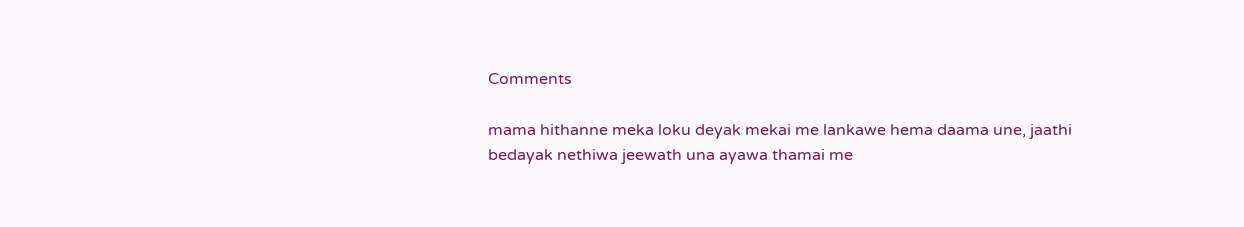Comments

mama hithanne meka loku deyak mekai me lankawe hema daama une, jaathi bedayak nethiwa jeewath una ayawa thamai me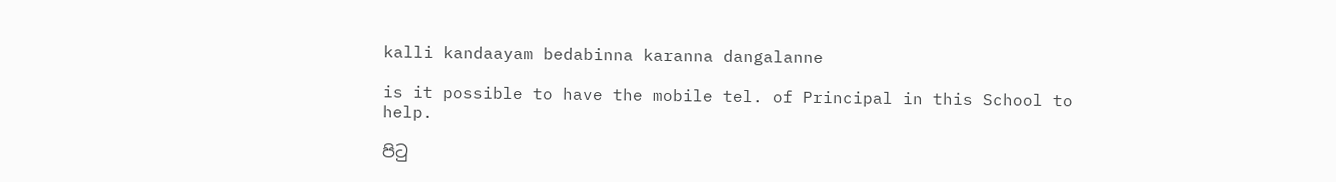kalli kandaayam bedabinna karanna dangalanne

is it possible to have the mobile tel. of Principal in this School to help.

පිටු